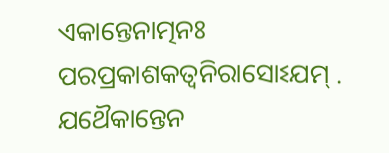ଏକାନ୍ତେନାତ୍ମନଃ ପରପ୍ରକାଶକତ୍ଵନିରାସୋଽଯମ୍ .
ଯଥୈକାନ୍ତେନ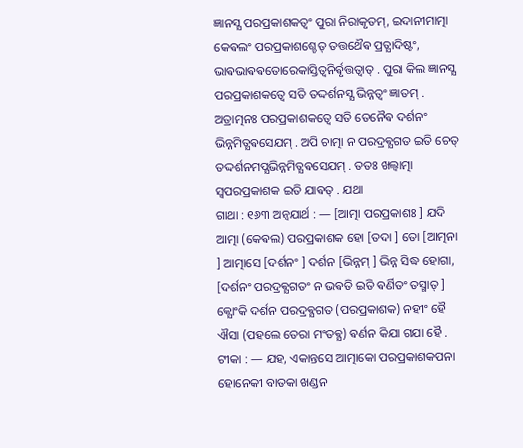ଜ୍ଞାନସ୍ଯ ପରପ୍ରକାଶକତ୍ଵଂ ପୁରା ନିରାକୃତମ୍, ଇଦାନୀମାତ୍ମା କେଵଲଂ ପରପ୍ରକାଶଶ୍ଚେତ୍ ତତ୍ତଥୈଵ ପ୍ରତ୍ଯାଦିଷ୍ଟଂ, ଭାଵଭାଵଵତୋରେକାସ୍ତିତ୍ଵନିର୍ଵୃତ୍ତତ୍ଵାତ୍ . ପୁରା କିଲ ଜ୍ଞାନସ୍ଯ ପରପ୍ରକାଶକତ୍ଵେ ସତି ତଦ୍ଦର୍ଶନସ୍ଯ ଭିନ୍ନତ୍ଵଂ ଜ୍ଞାତମ୍ . ଅତ୍ରାତ୍ମନଃ ପରପ୍ରକାଶକତ୍ଵେ ସତି ତେନୈଵ ଦର୍ଶନଂ ଭିନ୍ନମିତ୍ଯଵସେଯମ୍ . ଅପି ଚାତ୍ମା ନ ପରଦ୍ରଵ୍ଯଗତ ଇତି ଚେତ୍ ତଦ୍ଦର୍ଶନମପ୍ଯଭିନ୍ନମିତ୍ଯଵସେଯମ୍ . ତତଃ ଖଲ୍ଵାତ୍ମା ସ୍ଵପରପ୍ରକାଶକ ଇତି ଯାଵତ୍ . ଯଥା
ଗାଥା : ୧୬୩ ଅନ୍ଵଯାର୍ଥ : — [ଆତ୍ମା ପରପ୍ରକାଶଃ ] ଯଦି ଆତ୍ମା (କେଵଲ) ପରପ୍ରକାଶକ ହୋ [ତଦା ] ତୋ [ଆତ୍ମନା ] ଆତ୍ମାସେ [ଦର୍ଶନଂ ] ଦର୍ଶନ [ଭିନ୍ନମ୍ ] ଭିନ୍ନ ସିଦ୍ଧ ହୋଗା, [ଦର୍ଶନଂ ପରଦ୍ରଵ୍ଯଗତଂ ନ ଭଵତି ଇତି ଵର୍ଣିତଂ ତସ୍ମାତ୍ ] କ୍ଯୋଂକି ଦର୍ଶନ ପରଦ୍ରଵ୍ଯଗତ (ପରପ୍ରକାଶକ) ନହୀଂ ହୈ ଐସା (ପହଲେ ତେରା ମଂତଵ୍ଯ) ଵର୍ଣନ କିଯା ଗଯା ହୈ .
ଟୀକା : — ଯହ, ଏକାନ୍ତସେ ଆତ୍ମାକୋ ପରପ୍ରକାଶକପନା ହୋନେକୀ ବାତକା ଖଣ୍ଡନ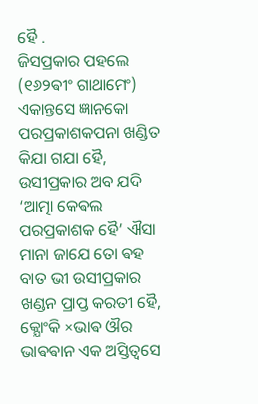ହୈ .
ଜିସପ୍ରକାର ପହଲେ (୧୬୨ଵୀଂ ଗାଥାମେଂ) ଏକାନ୍ତସେ ଜ୍ଞାନକୋ ପରପ୍ରକାଶକପନା ଖଣ୍ଡିତ କିଯା ଗଯା ହୈ, ଉସୀପ୍ରକାର ଅବ ଯଦି ‘ଆତ୍ମା କେଵଲ ପରପ୍ରକାଶକ ହୈ’ ଐସା ମାନା ଜାଯେ ତୋ ଵହ ବାତ ଭୀ ଉସୀପ୍ରକାର ଖଣ୍ଡନ ପ୍ରାପ୍ତ କରତୀ ହୈ, କ୍ଯୋଂକି ×ଭାଵ ଔର ଭାଵଵାନ ଏକ ଅସ୍ତିତ୍ଵସେ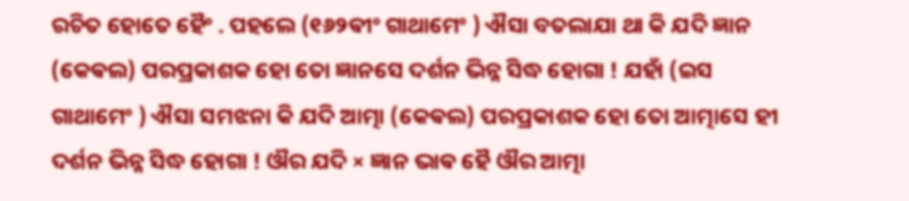ରଚିତ ହୋତେ ହୈଂ . ପହଲେ (୧୬୨ଵୀଂ ଗାଥାମେଂ ) ଐସା ବତଲାଯା ଥା କି ଯଦି ଜ୍ଞାନ (କେଵଲ) ପରପ୍ରକାଶକ ହୋ ତୋ ଜ୍ଞାନସେ ଦର୍ଶନ ଭିନ୍ନ ସିଦ୍ଧ ହୋଗା ! ଯହାଁ (ଇସ ଗାଥାମେଂ ) ଐସା ସମଝନା କି ଯଦି ଆତ୍ମା (କେଵଲ) ପରପ୍ରକାଶକ ହୋ ତୋ ଆତ୍ମାସେ ହୀ ଦର୍ଶନ ଭିନ୍ନ ସିଦ୍ଧ ହୋଗା ! ଔର ଯଦି × ଜ୍ଞାନ ଭାଵ ହୈ ଔର ଆତ୍ମା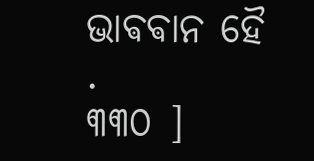ଭାଵଵାନ ହୈ .
୩୩୦ ]